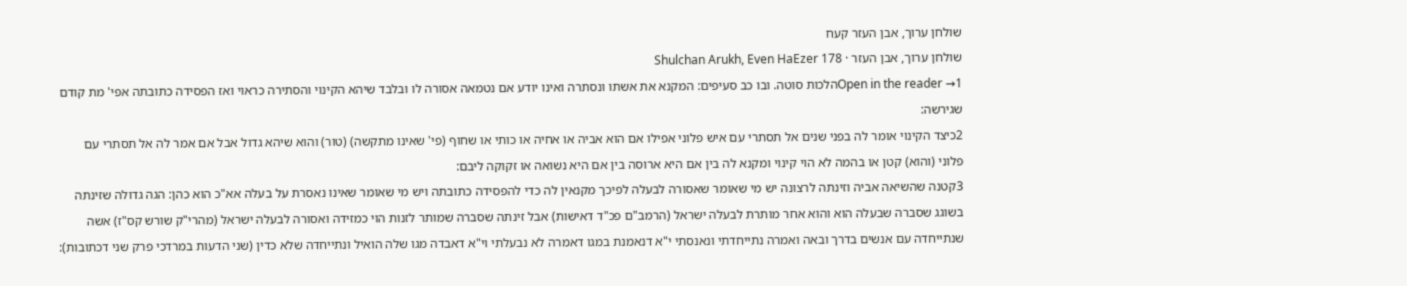שולחן ערוך, אבן העזר קעח
שולחן ערוך, אבן העזר · Shulchan Arukh, Even HaEzer 178
Open in the reader →1הלכות סוטה. ובו כב סעיפים: המקנא את אשתו ונסתרה ואינו יודע אם נטמאה אסורה לו ובלבד שיהא הקינוי והסתירה כראוי ואז הפסידה כתובתה אפי' מת קודם שגירשה:
2כיצד הקינוי אומר לה בפני שנים אל תסתרי עם איש פלוני אפילו אם הוא אביה או אחיה או כותי או שחוף (פי' שאינו מתקשה) (טור) והוא שיהא גדול אבל אם אמר לה אל תסתרי עם פלוני (והוא) קטן או בהמה לא הוי קינוי ומקנא לה בין אם היא ארוסה בין אם היא נשואה או זקוקה ליבם:
3קטנה שהשיאה אביה וזינתה לרצונה יש מי שאומר שאסורה לבעלה לפיכך מקנאין לה כדי להפסידה כתובתה ויש מי שאומר שאינו נאסרת על בעלה אא"כ הוא כהן: הגה גדולה שזינתה בשוגג שסברה שבעלה הוא והוא אחר מותרת לבעלה ישראל (הרמב"ם פכ"ד דאישות) אבל זינתה שסברה שמותר לזנות הוי כמזידה ואסורה לבעלה ישראל (מהרי"ק שורש קס"ז) אשה שנתייחדה עם אנשים בדרך ובאה ואמרה נתייחדתי ונאנסתי י"א דנאמנת במגו דאמרה לא נבעלתי וי"א דאבדה מגו שלה הואיל ונתייחדה שלא כדין (שני הדעות במרדכי פרק שני דכתובות):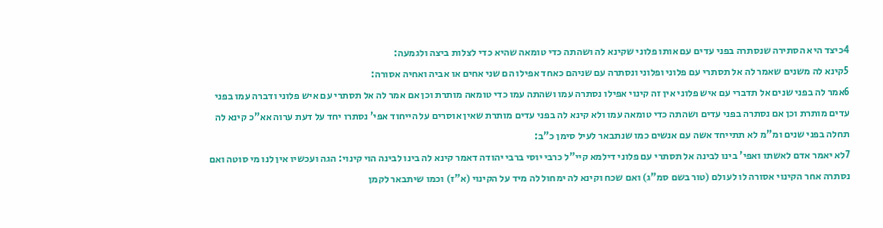4כיצד היא הסתירה שנסתרה בפני עדים עם אותו פלוני שקינא לה ושהתה כדי טומאה שהיא כדי לצלות ביצה ולגמעה:
5קינא לה משנים שאמר לה אל תסתרי עם פלוני ופלוני ונסתרה עם שניהם כאחד אפילו הם שני אחים או אביה ואחיה אסורה:
6אמר לה בפני שנים אל תדברי עם איש פלוני אין זה קינוי אפילו נסתרה עמו ושהתה עמו כדי טומאה מותרת וכן אם אמר לה אל תסתרי עם איש פלוני ודברה עמו בפני עדים מותרת וכן אם נסתרה בפני עדים ושהתה כדי טומאה עמו ולא קינא לה בפני עדים מותרת שאין אוסרים על הייחוד אפי' נסתרו יחד על דעת ערוה אא"כ קינא לה תחלה בפני שנים ומ"מ לא תתייחד אשה עם אנשים כמו שנתבאר לעיל סימן כ"ב:
7לא יאמר אדם לאשתו ואפי' בינו לבינה אל תסתרי עם פלוני דילמא קיי"ל כרבי יוסי ברבי יהודה דאמר קינא לה בינו לבינה הוי קינוי: הגה ועכשיו אין לנו מי סוטה ואם נסתרה אחר הקינוי אסורה לו לעולם (טור בשם סמ"ג) ואם שכח וקינא לה ימחול לה מיד על הקינוי (א"ז) וכמו שיתבאר לקמן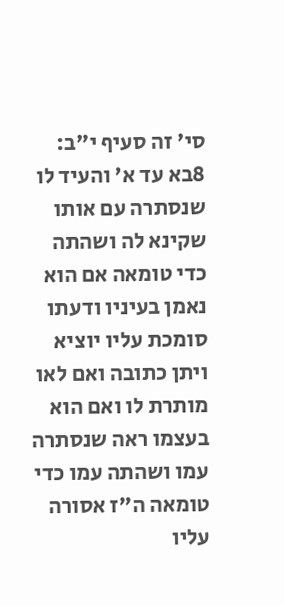סי' זה סעיף י"ב:
8בא עד א' והעיד לו שנסתרה עם אותו שקינא לה ושהתה כדי טומאה אם הוא נאמן בעיניו ודעתו סומכת עליו יוציא ויתן כתובה ואם לאו מותרת לו ואם הוא בעצמו ראה שנסתרה עמו ושהתה עמו כדי טומאה ה"ז אסורה עליו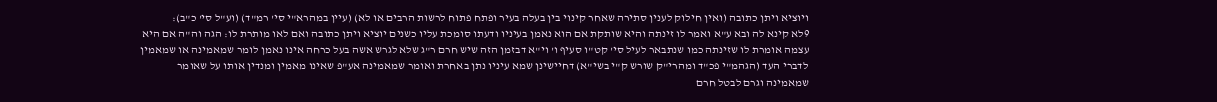ויוציא ויתן כתובה (ואין חילוק לענין סתירה שאחר קינוי בין בעלה בעיר ופתח פתוח לרשות הרבים או לא) (עיין במהרא"י סי' רמ"ד) (וע"ל סי' כ"ב):
9לא קינא לה ובא ע"א ואמר לו זינתה והיא שותקת אם הוא נאמן בעיניו ודעתו סומכת עליו כשנים יוציא ויתן כתובה ואם לאו מותרת לו: הגה וה"ה אם היא עצמה אומרת לו שזינתה כמו שנתבאר לעיל סי' קט"ו סעיף ו' וי"א דבזמן הזה שיש חרם ר"ג שלא לגרש אשה בעל כרחה אינו נאמן לומר שמאמינה או שמאמין לדברי העד (הגהמ"י פכ"ד ומהרי"ק שורש ק"י בשי"א) דחיישינן שמא עיניו נתן באחרת ואומר שמאמינה אע"פ שאינו מאמין ומנדין אותו על שאומר שמאמינה וגרם לבטל חרם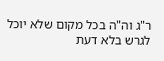ר"ג וה"ה בכל מקום שלא יוכל לגרש בלא דעת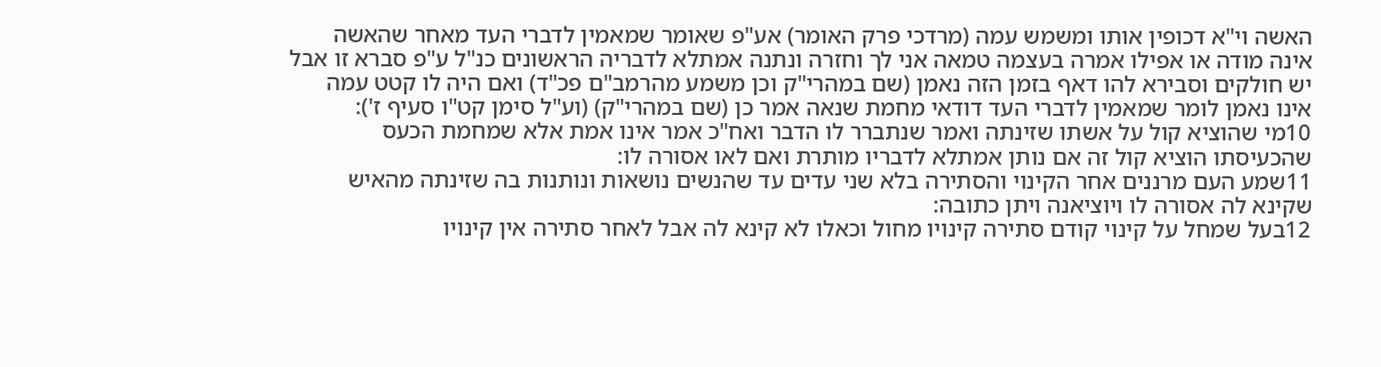האשה וי"א דכופין אותו ומשמש עמה (מרדכי פרק האומר) אע"פ שאומר שמאמין לדברי העד מאחר שהאשה אינה מודה או אפילו אמרה בעצמה טמאה אני לך וחזרה ונתנה אמתלא לדבריה הראשונים כנ"ל ע"פ סברא זו אבל יש חולקים וסבירא להו דאף בזמן הזה נאמן (שם במהרי"ק וכן משמע מהרמב"ם פכ"ד) ואם היה לו קטט עמה אינו נאמן לומר שמאמין לדברי העד דודאי מחמת שנאה אמר כן (שם במהרי"ק) (וע"ל סימן קט"ו סעיף ז'):
10מי שהוציא קול על אשתו שזינתה ואמר שנתברר לו הדבר ואח"כ אמר אינו אמת אלא שמחמת הכעס שהכעיסתו הוציא קול זה אם נותן אמתלא לדבריו מותרת ואם לאו אסורה לו:
11שמע העם מרננים אחר הקינוי והסתירה בלא שני עדים עד שהנשים נושאות ונותנות בה שזינתה מהאיש שקינא לה אסורה לו ויוציאנה ויתן כתובה:
12בעל שמחל על קינוי קודם סתירה קינויו מחול וכאלו לא קינא לה אבל לאחר סתירה אין קינויו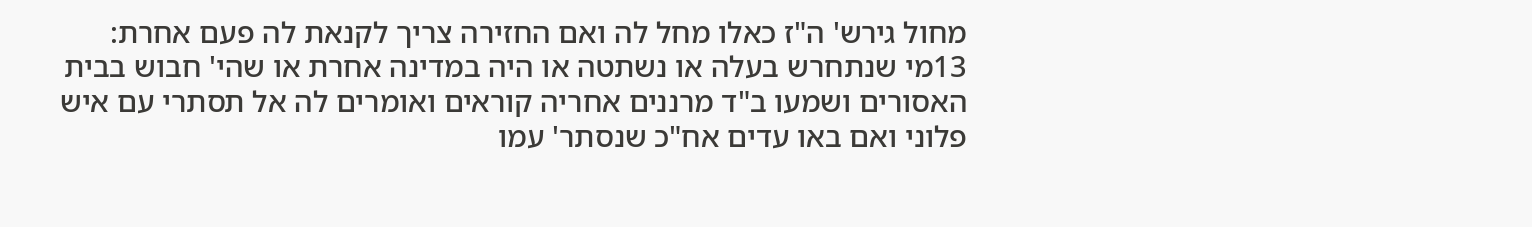מחול גירש' ה"ז כאלו מחל לה ואם החזירה צריך לקנאת לה פעם אחרת:
13מי שנתחרש בעלה או נשתטה או היה במדינה אחרת או שהי' חבוש בבית האסורים ושמעו ב"ד מרננים אחריה קוראים ואומרים לה אל תסתרי עם איש פלוני ואם באו עדים אח"כ שנסתר' עמו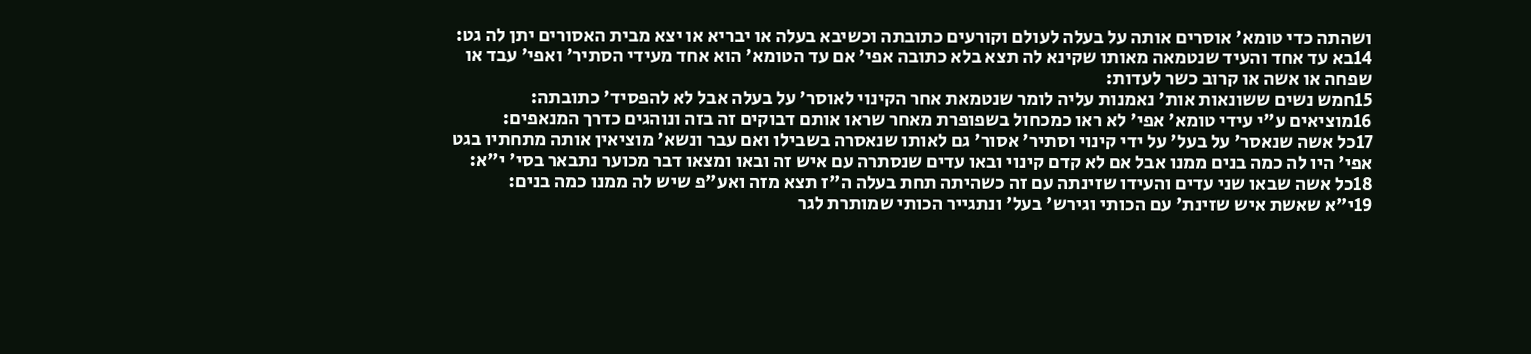ושהתה כדי טומא' אוסרים אותה על בעלה לעולם וקורעים כתובתה וכשיבא בעלה או יבריא או יצא מבית האסורים יתן לה גט:
14בא עד אחד והעיד שנטמאה מאותו שקינא לה תצא בלא כתובה אפי' אם עד הטומא' הוא אחד מעידי הסתיר' ואפי' עבד או שפחה או אשה או קרוב כשר לעדות:
15חמש נשים ששונאות אות' נאמנות עליה לומר שנטמאת אחר הקינוי לאוסר' על בעלה אבל לא להפסיד' כתובתה:
16מוציאים ע"י עידי טומא' אפי' לא ראו כמכחול בשפופרת מאחר שראו אותם דבוקים זה בזה ונוהגים כדרך המנאפים:
17כל אשה שנאסר' על בעל' על ידי קינוי וסתיר' אסור' גם לאותו שנאסרה בשבילו ואם עבר ונשא' מוציאין אותה מתחתיו בגט אפי' היו לה כמה בנים ממנו אבל אם לא קדם קינוי ובאו עדים שנסתרה עם איש זה ובאו ומצאו דבר מכוער נתבאר בסי' י"א:
18כל אשה שבאו שני עדים והעידו שזינתה עם זה כשהיתה תחת בעלה ה"ז תצא מזה ואע"פ שיש לה ממנו כמה בנים:
19י"א שאשת איש שזינת' עם הכותי וגירש' בעל' ונתגייר הכותי שמותרת לגר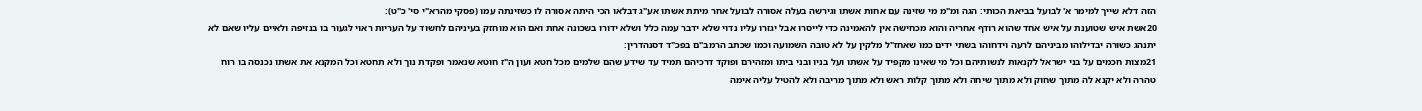הזה דלא שייך למימר א' לבועל בביאת הכותי: הגה ומ"מ מי שזינה עם אחות אשתו וגירשה בעלה אסורה לבועל אחר מיתת אשתו אע"ג דבלאו הכי היתה אסורה לו כשזינתה עמו (פסקי מהרא"י סי' כ"ט):
20אשת איש שטוענת על איש אחד שהוא רודף אחריה והוא מכחישה אין להאמינה כדי לייסרו אבל יגזרו עליו נדוי שלא ידבר עמה כלל ושלא ידורו בשכונה אחת ואם הוא מוחזק בעיניהם לחשוד על העריות ראוי לגעור בו בנזיפה ולאיים עליו שאם לא יתנהג כשורה יבדילוהו מביניהם לרעה וידחוהו בשתי ידים כמו שאחז"ל מלקין על לא טובה השמועה וכמו שכתב הרמב"ם בפכ"ד דסנהדרין:
21מצות חכמים על בני ישראל לקנאות לנשותיהם וכל מי שאינו מקפיד על אשתו ועל בניו ובני ביתו ומזהירם ופוקד דרכיהם תמיד עד שידע שהם שלמים מכל חטא ועון ה"ז חוטא שנאמר ופקדת נוך ולא תחטא וכל המקנא את אשתו נכנסה בו רוח טהרה ולא יקנא לה מתוך שחוק ולא מתוך שיחה ולא מתוך קלות ראש ולא מתוך מריבה ולא להטיל עליה אימה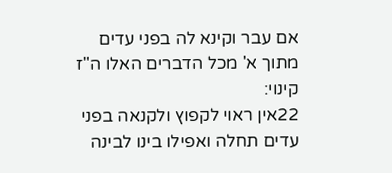אם עבר וקינא לה בפני עדים מתוך א' מכל הדברים האלו ה"ז קינוי:
22אין ראוי לקפוץ ולקנאה בפני עדים תחלה ואפילו בינו לבינה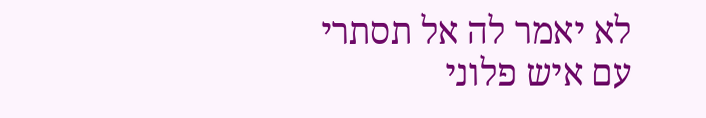לא יאמר לה אל תסתרי עם איש פלוני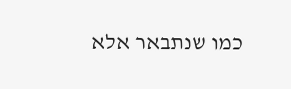כמו שנתבאר אלא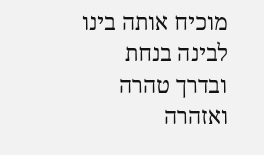מוכיח אותה בינו לבינה בנחת ובדרך טהרה ואזהרה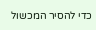כדי להסיר המכשול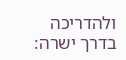ולהדריכה בדרך ישרה: